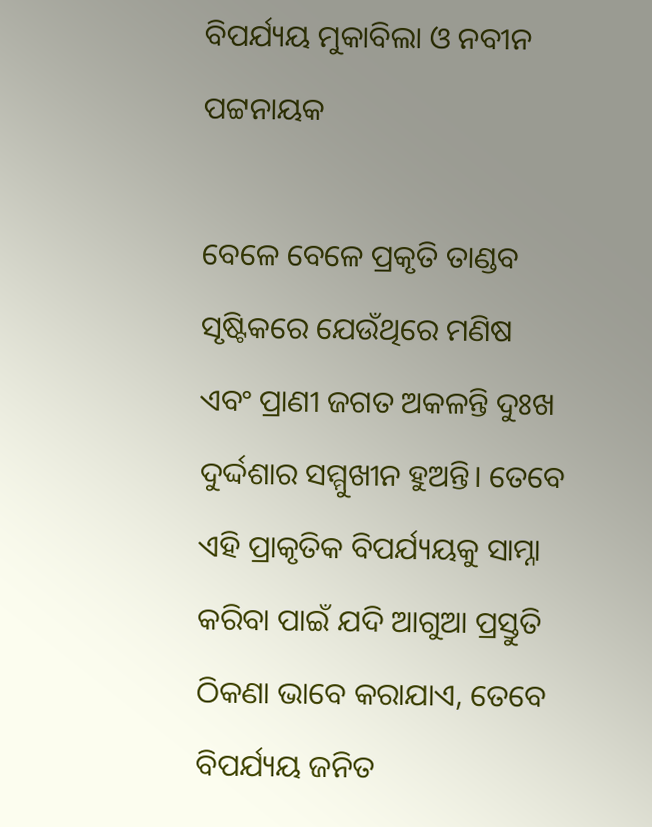ବିପର୍ଯ୍ୟୟ ମୁକାବିଲା ଓ ନବୀନ ପଟ୍ଟନାୟକ

ବେଳେ ବେଳେ ପ୍ରକୃତି ତାଣ୍ଡବ ସୃଷ୍ଟିକରେ ଯେଉଁଥିରେ ମଣିଷ ଏବଂ ପ୍ରାଣୀ ଜଗତ ଅକଳନ୍ତି ଦୁଃଖ ଦୁର୍ଦ୍ଦଶାର ସମ୍ମୁଖୀନ ହୁଅନ୍ତି। ତେବେ ଏହି ପ୍ରାକୃତିକ ବିପର୍ଯ୍ୟୟକୁ ସାମ୍ନା କରିବା ପାଇଁ ଯଦି ଆଗୁଆ ପ୍ରସ୍ତୁତି ଠିକଣା ଭାବେ କରାଯାଏ, ତେବେ ବିପର୍ଯ୍ୟୟ ଜନିତ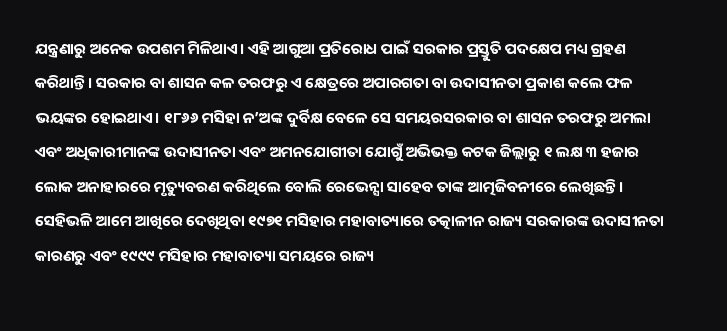ଯନ୍ତ୍ରଣାରୁ ଅନେକ ଉପଶମ ମିଳିଥାଏ। ଏହି ଆଗୁଆ ପ୍ରତିରୋଧ ପାଇଁ ସରକାର ପ୍ରସ୍ତୁତି ପଦକ୍ଷେପ ମଧ୍ୟ ଗ୍ରହଣ କରିଥାନ୍ତି। ସରକାର ବା ଶାସନ କଳ ତରଫରୁ ଏ କ୍ଷେତ୍ରରେ ଅପାରଗତା ବା ଉଦାସୀନତା ପ୍ରକାଶ କଲେ ଫଳ ଭୟଙ୍କର ହୋଇଥାଏ। ୧୮୬୬ ମସିହା ନ’ଅଙ୍କ ଦୁର୍ବିକ୍ଷ ବେଳେ ସେ ସମୟରସରକାର ବା ଶାସନ ତରଫରୁ ଅମଲା ଏବଂ ଅଧିକାରୀମାନଙ୍କ ଉଦାସୀନତା ଏବଂ ଅମନଯୋଗୀତା ଯୋଗୁଁ ଅଭିଭକ୍ତ କଟକ ଜିଲ୍ଲାରୁ ୧ ଲକ୍ଷ ୩ ହଜାର ଲୋକ ଅନାହାରରେ ମୃତ୍ୟୁବରଣ କରିଥିଲେ ବୋଲି ରେଭେନ୍ସା ସାହେବ ତାଙ୍କ ଆତ୍ମଜିବନୀରେ ଲେଖିଛନ୍ତି। ସେହିଭଳି ଆମେ ଆଖିରେ ଦେଖିଥିବା ୧୯୭୧ ମସିହାର ମହାବାତ୍ୟାରେ ତତ୍କାଳୀନ ରାଜ୍ୟ ସରକାରଙ୍କ ଉଦାସୀନତା କାରଣରୁ ଏବଂ ୧୯୯୯ ମସିହାର ମହାବାତ୍ୟା ସମୟରେ ରାଜ୍ୟ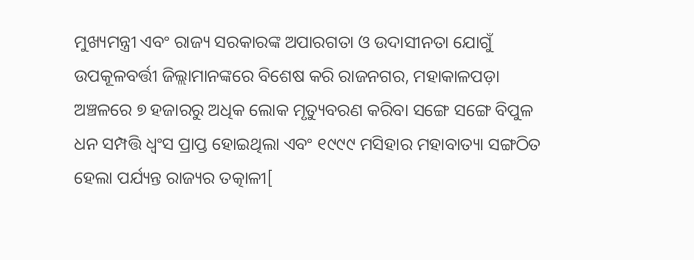ମୁଖ୍ୟମନ୍ତ୍ରୀ ଏବଂ ରାଜ୍ୟ ସରକାରଙ୍କ ଅପାରଗତା ଓ ଉଦାସୀନତା ଯୋଗୁଁ ଉପକୂଳବର୍ତ୍ତୀ ଜିଲ୍ଲାମାନଙ୍କରେ ବିଶେଷ କରି ରାଜନଗର, ମହାକାଳପଡ଼ା ଅଞ୍ଚଳରେ ୭ ହଜାରରୁ ଅଧିକ ଲୋକ ମୃତ୍ୟୁବରଣ କରିବା ସଙ୍ଗେ ସଙ୍ଗେ ବିପୁଳ ଧନ ସମ୍ପତ୍ତି ଧ୍ୱଂସ ପ୍ରାପ୍ତ ହୋଇଥିଲା ଏବଂ ୧୯୯୯ ମସିହାର ମହାବାତ୍ୟା ସଙ୍ଗଠିତ ହେଲା ପର୍ଯ୍ୟନ୍ତ ରାଜ୍ୟର ତତ୍କାଳୀ[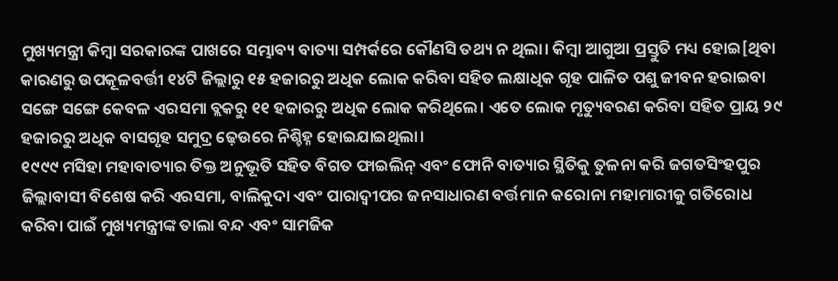ମୁଖ୍ୟମନ୍ତ୍ରୀ କିମ୍ବା ସରକାରଙ୍କ ପାଖରେ ସମ୍ଭାବ୍ୟ ବାତ୍ୟା ସମ୍ପର୍କରେ କୌଣସି ତଥ୍ୟ ନ ଥିଲା। କିମ୍ବା ଆଗୁଆ ପ୍ରସ୍ତୁତି ମଧ୍ୟ ହୋଇ[ଥିବା କାରଣରୁ ଉପକୂଳବର୍ତ୍ତୀ ୧୪ଟି ଜିଲ୍ଲାରୁ ୧୫ ହଜାରରୁ ଅଧିକ ଲୋକ କରିବା ସହିତ ଲକ୍ଷାଧିକ ଗୃହ ପାଳିତ ପଶୁ ଜୀବନ ହରାଇବା ସଙ୍ଗେ ସଙ୍ଗେ କେବଳ ଏରସମା ବ୍ଲକରୁ ୧୧ ହଜାରରୁ ଅଧିକ ଲୋକ କରିଥିଲେ। ଏତେ ଲୋକ ମୃତ୍ୟୁବରଣ କରିବା ସହିତ ପ୍ରାୟ ୨୯ ହଜାରରୁ ଅଧିକ ବାସଗୃହ ସମୁଦ୍ର ଢ଼େଉରେ ନିଶ୍ଚିହ୍ନ ହୋଇଯାଇଥିଲା।
୧୯୯୯ ମସିହା ମହାବାତ୍ୟାର ତିକ୍ତ ଅନୁଭୂତି ସହିତ ବିଗତ ଫାଇଲିନ୍ ଏବଂ ଫୋନି ବାତ୍ୟାର ସ୍ଥିତିକୁ ତୁଳନା କରି ଜଗତସିଂହପୁର ଜିଲ୍ଲାବାସୀ ବିଶେଷ କରି ଏରସମା, ବାଲିକୁଦା ଏବଂ ପାରାଦ୍ୱୀପର ଜନସାଧାରଣ ବର୍ତ୍ତମାନ କରୋନା ମହାମାରୀକୁ ଗତିରୋଧ କରିବା ପାଇଁ ମୁଖ୍ୟମନ୍ତ୍ରୀଙ୍କ ତାଲା ବନ୍ଦ ଏବଂ ସାମଜିକ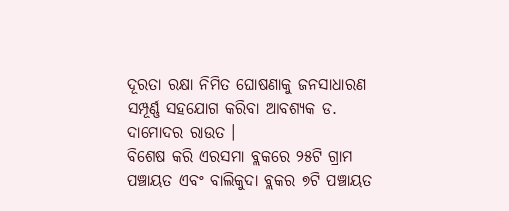ଦୂରତା ରକ୍ଷା ନିମିତ ଘୋଷଣାକୁ ଜନସାଧାରଣ ସମ୍ପୂର୍ଣ୍ଣ ସହଯୋଗ କରିବା ଆବଶ୍ୟକ ଡ. ଦାମୋଦର ରାଉତ ।
ବିଶେଷ କରି ଏରସମା ବ୍ଲକରେ ୨୫ଟି ଗ୍ରାମ ପଞ୍ଚାୟତ ଏବଂ ବାଲିକୁଦା ବ୍ଲକର ୭ଟି ପଞ୍ଚାୟତ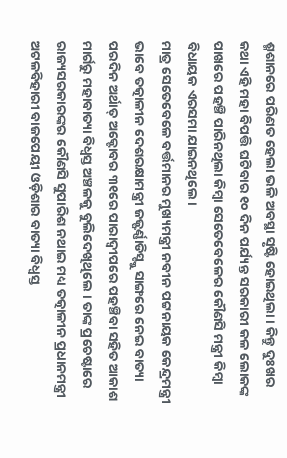ଶ୍ମଶାନରେ ପରିଣତ ହେଲା ଭଳି ଅବସ୍ଥା ସୃଷ୍ଟି ହୋଇଥିଲା। କିନ୍ତୁ ଦୁଃଖର କଥା ଏହି ମହା ବିପତ୍ତି ଘଟିବାର ୧୦ ଦିନ ପର୍ଯ୍ୟନ୍ତ ସରକାରୀ କଳ ଲୋକଙ୍କ ପାଖରେ ପହଞ୍ଚି ପାରିନଥିଲା କିମ୍ବା ସେତେବେଳେର କୌଣସି ମନ୍ତ୍ରୀ କିମ୍ବା ବିଧାୟକ ଏରସମା ଯାଇନଥିଲେ।
ମାତ୍ର ସେତେବେଳେ ବର୍ତ୍ତମାନର ମୁଖ୍ୟମନ୍ତ୍ରୀ ନବୀନ ପଟ୍ଟନାୟକ କେନ୍ଦ୍ରମନ୍ତ୍ରୀ ଭାବେ ତତ୍କାଳୀନ ଦେଶରକ୍ଷାମନ୍ତ୍ରୀ ଜଜ୍ଫର୍ଣ୍ଣାଡିସ୍ଙ୍କୁ ସାଙ୍ଗରେ ନେଇ ବାତ୍ୟା ପରଦିନ ଅର୍ଥାତ୍ ଅକ୍ଟୋବର ୩୧ରେ ପାରାଦ୍ୱୀପରେ ପହଞ୍ଚିବା ସହିତ ଆକାଶ ମାର୍ଗରୁ ମହାବାତ୍ୟା ବିଧ୍ୱସ୍ତ ଅଞ୍ଚଳକୁ ବୁଲିଦେଖିଥିଲେ । ତାଙ୍କ ପ୍ରଚେଷ୍ଟାରେ ରାଜ୍ୟସରକାରଙ୍କର କୌଣସି ସୁପାରିଶ ନଥାଇ ମଧ୍ୟ ତତ୍କାଳୀନ ପ୍ରଧାନମନ୍ତ୍ରୀ ଅଟଳବିହାରୀ ବାଜପେୟୀ ଓଡ଼ିଶାର ବାତ୍ୟା ବିଧ୍ୱସ୍ତ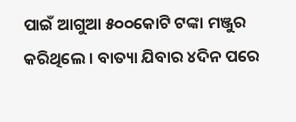ପାଇଁ ଆଗୁଆ ୫୦୦କୋଟି ଟଙ୍କା ମଞ୍ଜୁର କରିଥିଲେ । ବାତ୍ୟା ଯିବାର ୪ଦିନ ପରେ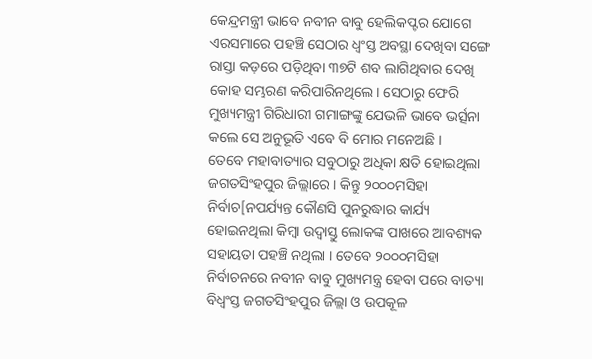କେନ୍ଦ୍ରମନ୍ତ୍ରୀ ଭାବେ ନବୀନ ବାବୁ ହେଲିକପ୍ଟର ଯୋଗେ ଏରସମାରେ ପହଞ୍ଚି ସେଠାର ଧ୍ୱଂସ୍ତ ଅବସ୍ଥା ଦେଖିବା ସଙ୍ଗେ ରାସ୍ତା କଡ଼ରେ ପଡ଼ିଥିବା ୩୭ଟି ଶବ ଲାଗିଥିବାର ଦେଖି କୋହ ସମ୍ଭରଣ କରିପାରିନଥିଲେ। ସେଠାରୁ ଫେରି ମୁଖ୍ୟମନ୍ତ୍ରୀ ଗିରିଧାରୀ ଗମାଙ୍ଗଙ୍କୁ ଯେଭଳି ଭାବେ ଭର୍ତ୍ସନା କଲେ ସେ ଅନୁଭୂତି ଏବେ ବି ମୋର ମନେଅଛି ।
ତେବେ ମହାବାତ୍ୟାର ସବୁଠାରୁ ଅଧିକା କ୍ଷତି ହୋଇଥିଲା ଜଗତସିଂହପୁର ଜିଲ୍ଲାରେ । କିନ୍ତୁ ୨୦୦୦ମସିହା ନିର୍ବାଚ[ନପର୍ଯ୍ୟନ୍ତ କୌଣସି ପୁନରୁଦ୍ଧାର କାର୍ଯ୍ୟ ହୋଇନଥିଲା କିମ୍ବା ଉଦ୍ବାସ୍ତୁ ଲୋକଙ୍କ ପାଖରେ ଆବଶ୍ୟକ ସହାୟତା ପହଞ୍ଚି ନଥିଲା । ତେବେ ୨୦୦୦ମସିହା ନିର୍ବାଚନରେ ନବୀନ ବାବୁ ମୁଖ୍ୟମନ୍ତ୍ର ହେବା ପରେ ବାତ୍ୟା ବିଧ୍ୱଂସ୍ତ ଜଗତସିଂହପୁର ଜିଲ୍ଲା ଓ ଉପକୂଳ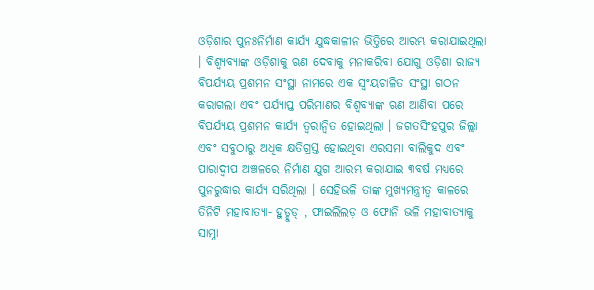ଓଡ଼ିଶାର ପୁନଃନିର୍ମାଣ କାର୍ଯ୍ୟ ଯୁଦ୍ଧକାଳୀନ ଭିତ୍ତିରେ ଆରମ୍ଭ କରାଯାଇଥିଲା । ବିଶ୍ୱ୍ୟବ୍ୟାଙ୍କ ଓଡ଼ିଶାକୁ ଋଣ ଦେବାକୁ ମନାକରିବା ଯୋଗୁ ଓଡ଼ିଶା ରାଜ୍ୟ ବିପର୍ଯ୍ୟୟ ପ୍ରଶମନ ସଂସ୍ଥା ନାମରେ ଏକ ସ୍ୱଂୟଚାଳିତ ସଂସ୍ଥା ଗଠନ କରାଗଲା ଏବଂ ପର୍ଯ୍ୟାପ୍ତ ପରିମାଣର ବିଶ୍ୱବ୍ୟାଙ୍କ ଋଣ ଆଣିବା ପରେ ବିପର୍ଯ୍ୟୟ ପ୍ରଶମନ କାର୍ଯ୍ୟ ତ୍ୱରାନ୍ବିତ ହୋଇଥିଲା । ଜଗତସିଂହପୁର ଜିଲ୍ଲା ଏବଂ ସବୁଠାରୁ ଅଧିକ କ୍ଷତିଗ୍ରସ୍ତ ହୋଇଥିବା ଏରସମା ବାଲିକୁଦ ଏବଂ ପାରାଦ୍ୱୀପ ଅଞ୍ଚଳରେ ନିର୍ମାଣ ଯୁଗ ଆରମ୍ଭ କରାଯାଇ ୩ବର୍ଷ ମଧ୍ୟରେ ପୁନରୁଦ୍ଧାର କାର୍ଯ୍ୟ ସରିଥିଲା । ସେହିଭଳି ତାଙ୍କ ମୁଖ୍ୟମନ୍ତ୍ରୀତ୍ୱ କାଳରେ ତିନିଟି ମହାବାତ୍ୟା- ହୁଡ୍ହୁଡ୍ , ଫାଇଲିଲଡ଼ ଓ ଫୋନି ଭଳି ମହାବାତ୍ୟାକୁ ସାମ୍ନା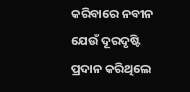କରିବାରେ ନବୀନ ଯେଉଁ ଦୂରଦୃଷ୍ଟି ପ୍ରଦାନ କରିଥିଲେ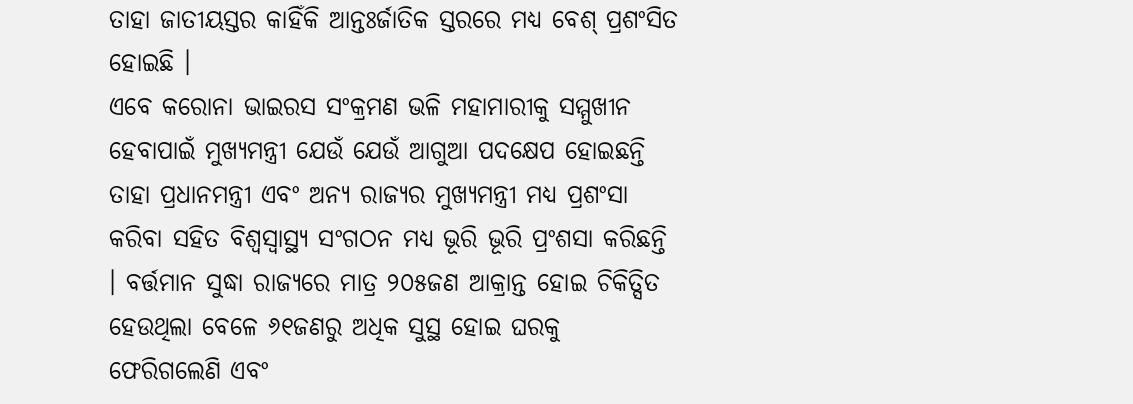ତାହା ଜାତୀୟସ୍ତର କାହିଁକି ଆନ୍ତଃର୍ଜାତିକ ସ୍ତରରେ ମଧ୍ୟ ବେଶ୍ ପ୍ରଶଂସିତ ହୋଇଛି ।
ଏବେ କରୋନା ଭାଇରସ ସଂକ୍ରମଣ ଭଳି ମହାମାରୀକୁ ସମ୍ମୁଖୀନ ହେବାପାଇଁ ମୁଖ୍ୟମନ୍ତ୍ରୀ ଯେଉଁ ଯେଉଁ ଆଗୁଆ ପଦକ୍ଷେପ ହୋଇଛନ୍ତି ତାହା ପ୍ରଧାନମନ୍ତ୍ରୀ ଏବଂ ଅନ୍ୟ ରାଜ୍ୟର ମୁଖ୍ୟମନ୍ତ୍ରୀ ମଧ୍ୟ ପ୍ରଶଂସା କରିବା ସହିତ ବିଶ୍ୱସ୍ୱାସ୍ଥ୍ୟ ସଂଗଠନ ମଧ୍ୟ ଭୂରି ଭୂରି ପ୍ରଂଶସା କରିଛନ୍ତି । ବର୍ତ୍ତମାନ ସୁଦ୍ଧା ରାଜ୍ୟରେ ମାତ୍ର ୨୦୫ଜଣ ଆକ୍ରାନ୍ତ ହୋଇ ଚିକିତ୍ସିତ ହେଉଥିଲା ବେଳେ ୬୧ଜଣରୁ ଅଧିକ ସୁସ୍ଥ ହୋଇ ଘରକୁ ଫେରିଗଲେଣି ଏବଂ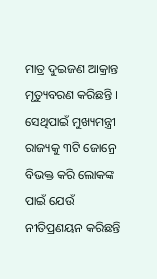ମାତ୍ର ଦୁଇଜଣ ଆକ୍ରାନ୍ତ ମୃତ୍ୟୁବରଣ କରିଛନ୍ତି ।
ସେଥିପାଇଁ ମୁଖ୍ୟମନ୍ତ୍ରୀ ରାଜ୍ୟକୁ ୩ଟି ଜୋନ୍ରେ ବିଭକ୍ତ କରି ଲୋକଙ୍କ ପାଇଁ ଯେଉଁ ନୀତିପ୍ରଣୟନ କରିଛନ୍ତି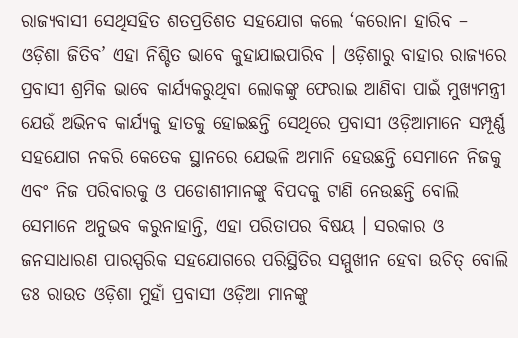ରାଜ୍ୟବାସୀ ସେଥିସହିତ ଶତପ୍ରତିଶତ ସହଯୋଗ କଲେ ‘କରୋନା ହାରିବ – ଓଡ଼ିଶା ଜିତିବ’ ଏହା ନିଶ୍ଚିତ ଭାବେ କୁହାଯାଇପାରିବ । ଓଡ଼ିଶାରୁ ବାହାର ରାଜ୍ୟରେ ପ୍ରବାସୀ ଶ୍ରମିକ ଭାବେ କାର୍ଯ୍ୟକରୁଥିବା ଲୋକଙ୍କୁ ଫେରାଇ ଆଣିବା ପାଇଁ ମୁଖ୍ୟମନ୍ତ୍ରୀ ଯେଉଁ ଅଭିନବ କାର୍ଯ୍ୟକୁ ହାତକୁ ହୋଇଛନ୍ତି ସେଥିରେ ପ୍ରବାସୀ ଓଡ଼ିଆମାନେ ସମ୍ପୂର୍ଣ୍ଣ ସହଯୋଗ ନକରି କେତେକ ସ୍ଥାନରେ ଯେଭଳି ଅମାନି ହେଉଛନ୍ତି ସେମାନେ ନିଜକୁ ଏବଂ ନିଜ ପରିବାରକୁ ଓ ପଡୋଶୀମାନଙ୍କୁ ବିପଦକୁ ଟାଣି ନେଉଛନ୍ତି ବୋଲି ସେମାନେ ଅନୁଭବ କରୁନାହାନ୍ତି, ଏହା ପରିତାପର ବିଷୟ । ସରକାର ଓ ଜନସାଧାରଣ ପାରସ୍ପରିକ ସହଯୋଗରେ ପରିସ୍ଥିତିର ସମ୍ମୁଖୀନ ହେବା ଉଚିତ୍ ବୋଲି ଡଃ ରାଉତ ଓଡ଼ିଶା ମୁହାଁ ପ୍ରବାସୀ ଓଡ଼ିଆ ମାନଙ୍କୁ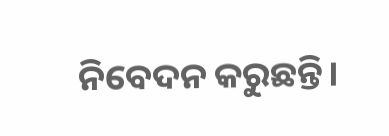ନିବେଦନ କରୁଛନ୍ତି।